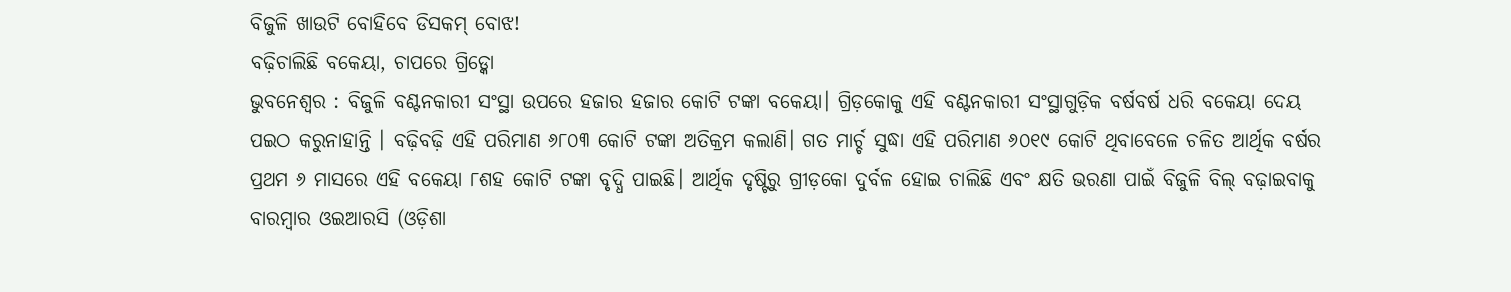ବିଜୁଳି ଖାଉଟି ବୋହିବେ ଡିସକମ୍ ବୋଝ!
ବଢ଼ିଚାଲିଛି ବକେୟା, ଚାପରେ ଗ୍ରିଡ୍କୋ
ଭୁବନେଶ୍ବର : ବିଜୁଳି ବଣ୍ଟନକାରୀ ସଂସ୍ଥା ଉପରେ ହଜାର ହଜାର କୋଟି ଟଙ୍କା ବକେୟା। ଗ୍ରିଡ଼କୋକୁ ଏହି ବଣ୍ଟନକାରୀ ସଂସ୍ଥାଗୁଡ଼ିକ ବର୍ଷବର୍ଷ ଧରି ବକେୟା ଦେୟ ପଇଠ କରୁନାହାନ୍ତି । ବଢ଼ିବଢ଼ି ଏହି ପରିମାଣ ୬୮୦୩ କୋଟି ଟଙ୍କା ଅତିକ୍ରମ କଲାଣି। ଗତ ମାର୍ଚ୍ଚ ସୁଦ୍ଧା ଏହି ପରିମାଣ ୬୦୧୯ କୋଟି ଥିବାବେଳେ ଚଳିତ ଆର୍ଥିକ ବର୍ଷର ପ୍ରଥମ ୬ ମାସରେ ଏହି ବକେୟା ୮ଶହ କୋଟି ଟଙ୍କା ବୃଦ୍ଧି ପାଇଛି। ଆର୍ଥିକ ଦୃଷ୍ଟିରୁ ଗ୍ରୀଡ଼କୋ ଦୁର୍ବଳ ହୋଇ ଚାଲିଛି ଏବଂ କ୍ଷତି ଭରଣା ପାଇଁ ବିଜୁଳି ବିଲ୍ ବଢ଼ାଇବାକୁ ବାରମ୍ବାର ଓଇଆରସି (ଓଡ଼ିଶା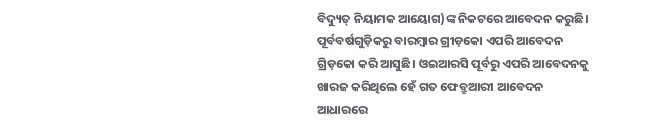ବିଦ୍ୟୁତ୍ ନିୟାମକ ଆୟୋଗ)ଙ୍କ ନିକଟରେ ଆବେଦନ କରୁଛି। ପୂର୍ବବର୍ଷଗୁଡ଼ିକରୁ ବାରମ୍ବାର ଗ୍ରୀଡ଼କୋ ଏପରି ଆବେଦନ ଗ୍ରିଡ଼କୋ କରି ଆସୁଛି। ଓଇଆରସି ପୂର୍ବରୁ ଏପରି ଆବେଦନକୁ ଖାରଜ କରିଥିଲେ ହେଁ ଗତ ଫେବ୍ରୁଆରୀ ଆବେଦନ ଆଧାରରେ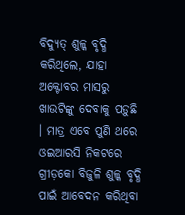ବିଦ୍ୟୁତ୍ ଶୁଳ୍କ ବୃଦ୍ଧି କରିଥିଲେ, ଯାହା ଅକ୍ଟୋବର ମାସରୁ ଖାଉଟିଙ୍କୁ ଦେବାକୁ ପଡ଼ୁଛି । ମାତ୍ର ଏବେ ପୁଣି ଥରେ ଓଇଆରସି ନିକଟରେ ଗ୍ରୀଡ଼କୋ ବିଜୁଳି ଶୁଳ୍କ ବୃଦ୍ଧି ପାଇଁ ଆବେଦନ କରିଥିବା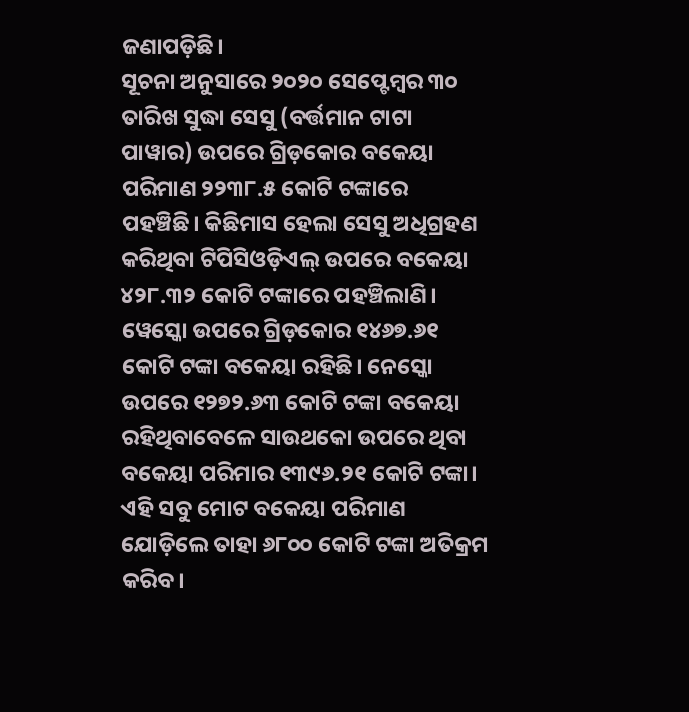ଜଣାପଡ଼ିଛି।
ସୂଚନା ଅନୁସାରେ ୨୦୨୦ ସେପ୍ଟେମ୍ବର ୩୦ ତାରିଖ ସୁଦ୍ଧା ସେସୁ (ବର୍ତ୍ତମାନ ଟାଟା ପାୱାର) ଉପରେ ଗ୍ରିଡ଼କୋର ବକେୟା ପରିମାଣ ୨୨୩୮.୫ କୋଟି ଟଙ୍କାରେ ପହଞ୍ଚିଛି। କିଛିମାସ ହେଲା ସେସୁ ଅଧିଗ୍ରହଣ କରିଥିବା ଟିପିସିଓଡ଼ିଏଲ୍ ଉପରେ ବକେୟା ୪୨୮.୩୨ କୋଟି ଟଙ୍କାରେ ପହଞ୍ଚିଲାଣି। ୱେସ୍କୋ ଉପରେ ଗ୍ରିଡ଼କୋର ୧୪୬୭.୬୧ କୋଟି ଟଙ୍କା ବକେୟା ରହିଛି। ନେସ୍କୋ ଉପରେ ୧୨୭୨.୬୩ କୋଟି ଟଙ୍କା ବକେୟା ରହିଥିବାବେଳେ ସାଉଥକୋ ଉପରେ ଥିବା ବକେୟା ପରିମାର ୧୩୯୬.୨୧ କୋଟି ଟଙ୍କା। ଏହି ସବୁ ମୋଟ ବକେୟା ପରିମାଣ ଯୋଡ଼ିଲେ ତାହା ୬୮୦୦ କୋଟି ଟଙ୍କା ଅତିକ୍ରମ କରିବ।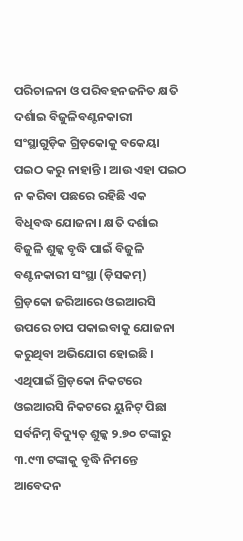ପରିଚାଳନା ଓ ପରିବହନଜନିତ କ୍ଷତି ଦର୍ଶାଇ ବିଜୁଳିବଣ୍ଟନକାରୀ ସଂସ୍ଥାଗୁଡ଼ିକ ଗ୍ରିଡ଼କୋକୁ ବକେୟା ପଇଠ କରୁ ନାହାନ୍ତି । ଆଉ ଏହା ପଇଠ ନ କରିବା ପଛରେ ରହିଛି ଏକ ବିଧିବଦ୍ଧ ଯୋଜନା। କ୍ଷତି ଦର୍ଶାଇ ବିଜୁଳି ଶୁଳ୍କ ବୃଦ୍ଧି ପାଇଁ ବିଜୁଳି ବଣ୍ଟନକାରୀ ସଂସ୍ଥା (ଡ଼ିସକମ୍) ଗ୍ରିଡ଼କୋ ଜରିଆରେ ଓଇଆରସି ଉପରେ ଚାପ ପକାଇବାକୁ ଯୋଜନା କରୁଥିବା ଅଭିଯୋଗ ହୋଇଛି । ଏଥିପାଇଁ ଗ୍ରିଡ଼କୋ ନିକଟରେ ଓଇଆରସି ନିକଟରେ ୟୁନିଟ୍ ପିଛା ସର୍ବନିମ୍ନ ବିଦ୍ୟୁତ୍ ଶୁଳ୍କ ୨.୭୦ ଟଙ୍କାରୁ ୩.୯୩ ଟଙ୍କାକୁ ବୃଦ୍ଧି ନିମନ୍ତେ ଆବେଦନ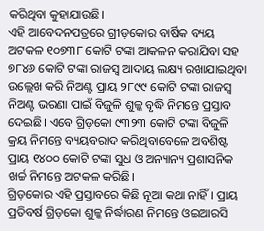କରିଥିବା କୁହାଯାଉଛି।
ଏହି ଆବେଦନପତ୍ରରେ ଗ୍ରୀଡ଼କୋର ବାର୍ଷିକ ବ୍ୟୟ ଅଟକଳ ୧୦୭୩୮ କୋଟି ଟଙ୍କା ଆକଳନ କରାଯିବା ସହ ୭୮୪୬ କୋଟି ଟଙ୍କା ରାଜସ୍ବ ଆଦାୟ ଲକ୍ଷ୍ୟ ରଖାଯାଇଥିବା ଉଲ୍ଲେଖ କରି ନିଅଣ୍ଟ ପ୍ରାୟ ୨୮୯୯ କୋଟି ଟଙ୍କା ରାଜସ୍ବ ନିଅଣ୍ଟ ଭରଣା ପାଇଁ ବିଜୁଳି ଶୁଳ୍କ ବୃଦ୍ଧି ନିମନ୍ତେ ପ୍ରସ୍ତାବ ଦେଇଛି। ଏବେ ଗ୍ରିଡ଼କୋ ୯୩୨୩ କୋଟି ଟଙ୍କା ବିଜୁଳି କ୍ରୟ ନିମନ୍ତେ ବ୍ୟୟବରାଦ କରିଥିବାବେଳେ ଅବଶିଷ୍ଟ ପ୍ରାୟ ୧୪୦୦ କୋଟି ଟଙ୍କା ସୁଧ ଓ ଅନ୍ୟାନ୍ୟ ପ୍ରଶାସନିକ ଖର୍ଚ୍ଚ ନିମନ୍ତେ ଅଟକଳ କରିଛି।
ଗ୍ରିଡ଼କୋର ଏହି ପ୍ରସ୍ତାବରେ କିଛି ନୂଆ କଥା ନାହିଁ । ପ୍ରାୟ ପ୍ରତିବର୍ଷ ଗ୍ରିଡ଼କୋ ଶୁଳ୍କ ନିର୍ଦ୍ଧାରଣ ନିମନ୍ତେ ଓଇଆରସି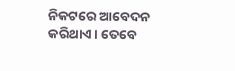ନିକଟରେ ଆବେଦନ କରିଥାଏ। ତେବେ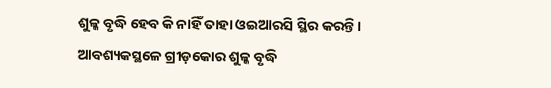ଶୁଳ୍କ ବୃଦ୍ଧି ହେବ କି ନାହିଁ ତାହା ଓଇଆରସି ସ୍ଥିର କରନ୍ତି। ଆବଶ୍ୟକସ୍ଥଳେ ଗ୍ରୀଡ଼କୋର ଶୁଳ୍କ ବୃଦ୍ଧି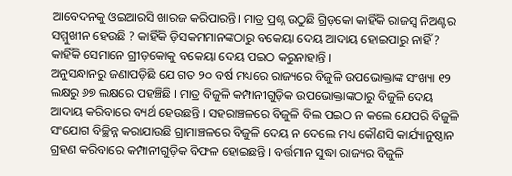ଆବେଦନକୁ ଓଇଆରସି ଖାରଜ କରିପାରନ୍ତି। ମାତ୍ର ପ୍ରଶ୍ନ ଉଠୁଛି ଗ୍ରିଡ଼କୋ କାହିଁକି ରାଜସ୍ବ ନିଅଣ୍ଟର ସମ୍ମୁଖୀନ ହେଉଛି ? କାହିଁକି ଡ଼ିସକମମାନଙ୍କଠାରୁ ବକେୟା ଦେୟ ଆଦାୟ ହୋଇପାରୁ ନାହିଁ ? କାହିଁକି ସେମାନେ ଗ୍ରୀଡ଼କୋକୁ ବକେୟା ଦେୟ ପଇଠ କରୁନାହାନ୍ତି ।
ଅନୁସନ୍ଧାନରୁ ଜଣାପଡ଼ିଛି ଯେ ଗତ ୨୦ ବର୍ଷ ମଧ୍ୟରେ ରାଜ୍ୟରେ ବିଜୁଳି ଉପଭୋକ୍ତାଙ୍କ ସଂଖ୍ୟା ୧୨ ଲକ୍ଷରୁ ୬୭ ଲକ୍ଷରେ ପହଞ୍ଚିଛି । ମାତ୍ର ବିଜୁଳି କମ୍ପାନୀଗୁଡ଼ିକ ଉପଭୋକ୍ତାଙ୍କଠାରୁ ବିଜୁଳି ଦେୟ ଆଦାୟ କରିବାରେ ବ୍ୟର୍ଥ ହେଉଛନ୍ତି । ସହରାଞ୍ଚଳରେ ବିଜୁଳି ବିଲ ପଇଠ ନ କଲେ ଯେପରି ବିଜୁଳି ସଂଯୋଗ ବିଚ୍ଛିନ୍ନ କରାଯାଉଛି ଗ୍ରାମାଞ୍ଚଳରେ ବିଜୁଳି ଦେୟ ନ ଦେଲେ ମଧ୍ୟ କୌଣସି କାର୍ଯ୍ୟାନୁଷ୍ଠାନ ଗ୍ରହଣ କରିବାରେ କମ୍ପାନୀଗୁଡ଼ିକ ବିଫଳ ହୋଇଛନ୍ତି । ବର୍ତ୍ତମାନ ସୁଦ୍ଧା ରାଜ୍ୟର ବିଜୁଳି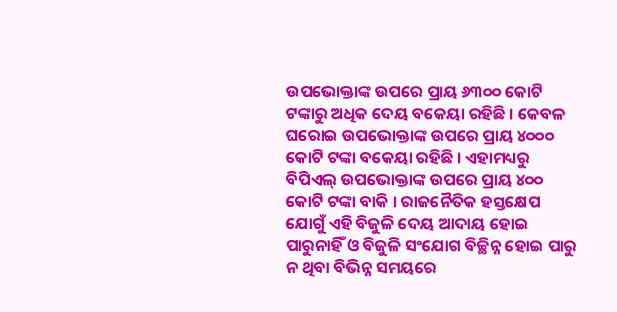ଉପଭୋକ୍ତାଙ୍କ ଉପରେ ପ୍ରାୟ ୬୩୦୦ କୋଟି ଟଙ୍କାରୁ ଅଧିକ ଦେୟ ବକେୟା ରହିଛି । କେବଳ ଘରୋଇ ଉପଭୋକ୍ତାଙ୍କ ଉପରେ ପ୍ରାୟ ୪୦୦୦ କୋଟି ଟଙ୍କା ବକେୟା ରହିଛି । ଏହାମଧ୍ୟରୁ ବିପିଏଲ୍ ଉପଭୋକ୍ତାଙ୍କ ଉପରେ ପ୍ରାୟ ୪୦୦ କୋଟି ଟଙ୍କା ବାକି । ରାଜନୈତିକ ହସ୍ତକ୍ଷେପ ଯୋଗୁଁ ଏହି ବିଜୁଳି ଦେୟ ଆଦାୟ ହୋଇ ପାରୁନାହିଁ ଓ ବିଜୁଳି ସଂଯୋଗ ବିଚ୍ଛିନ୍ନ ହୋଇ ପାରୁ ନ ଥିବା ବିଭିନ୍ନ ସମୟରେ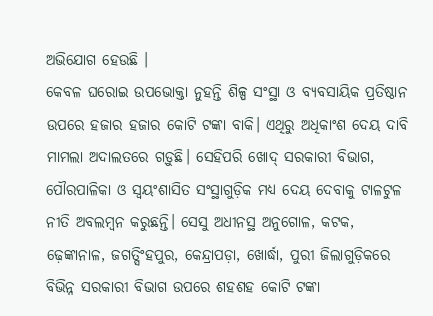ଅଭିଯୋଗ ହେଉଛି ।
କେବଳ ଘରୋଇ ଉପଭୋକ୍ତା ନୁହନ୍ତି ଶିଳ୍ପ ସଂସ୍ଥା ଓ ବ୍ୟବସାୟିକ ପ୍ରତିଷ୍ଠାନ ଉପରେ ହଜାର ହଜାର କୋଟି ଟଙ୍କା ବାକି। ଏଥିରୁ ଅଧିକାଂଶ ଦେୟ ଦାବି ମାମଲା ଅଦାଲତରେ ଗଡ଼ୁଛି। ସେହିପରି ଖୋଦ୍ ସରକାରୀ ବିଭାଗ, ପୌରପାଳିକା ଓ ସ୍ୱୟଂଶାସିତ ସଂସ୍ଥାଗୁଡ଼ିକ ମଧ୍ୟ ଦେୟ ଦେବାକୁ ଟାଳଟୁଳ ନୀତି ଅବଲମ୍ବନ କରୁଛନ୍ତି। ସେସୁ ଅଧୀନସ୍ଥ ଅନୁଗୋଳ, କଟକ, ଢ଼େଙ୍କାନାଳ, ଜଗତ୍ସିଂହପୁର, କେନ୍ଦ୍ରାପଡ଼ା, ଖୋର୍ଦ୍ଧା, ପୁରୀ ଜିଲାଗୁଡ଼ିକରେ ବିଭିନ୍ନ ସରକାରୀ ବିଭାଗ ଉପରେ ଶହଶହ କୋଟି ଟଙ୍କା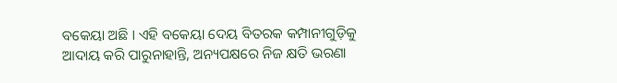ବକେୟା ଅଛି । ଏହି ବକେୟା ଦେୟ ବିତରକ କମ୍ପାନୀଗୁଡ଼ିକୁ ଆଦାୟ କରି ପାରୁନାହାନ୍ତି, ଅନ୍ୟପକ୍ଷରେ ନିଜ କ୍ଷତି ଭରଣା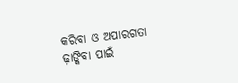କରିବା ଓ ଅପାରଗତା ଢ଼ାଙ୍କିବା ପାଇଁ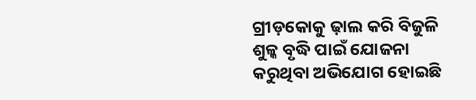ଗ୍ରୀଡ଼କୋକୁ ଢ଼ାଲ କରି ବିଜୁଳି ଶୁଳ୍କ ବୃଦ୍ଧି ପାଇଁ ଯୋଜନା କରୁଥିବା ଅଭିଯୋଗ ହୋଇଛି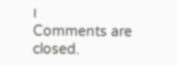।
Comments are closed.